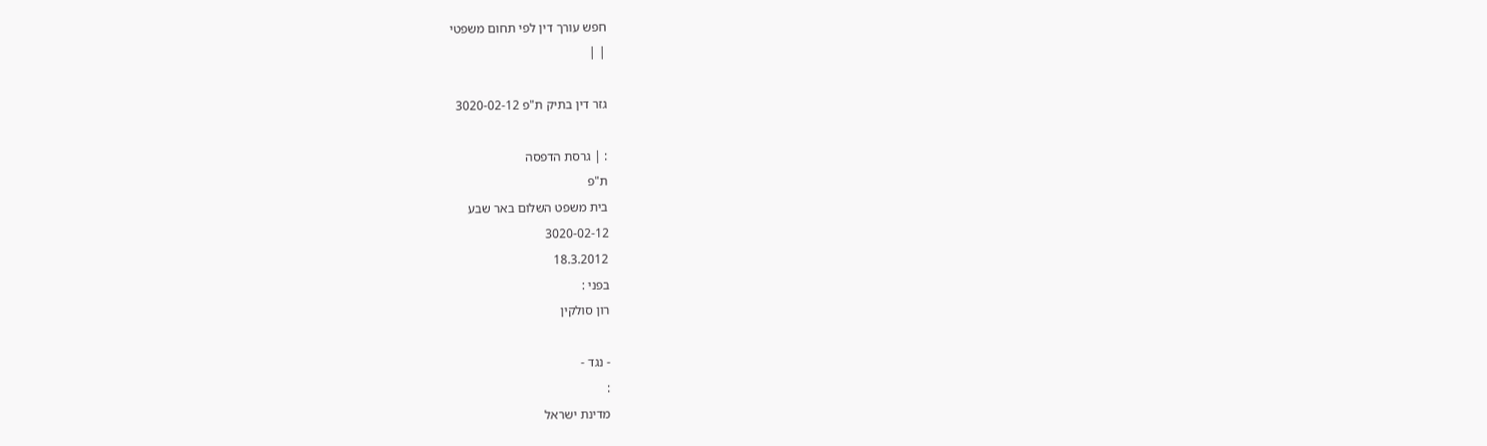חפש עורך דין לפי תחום משפטי
| |

גזר דין בתיק ת"פ 3020-02-12

: | גרסת הדפסה
ת"פ
בית משפט השלום באר שבע
3020-02-12
18.3.2012
בפני :
רון סולקין

- נגד -
:
מדינת ישראל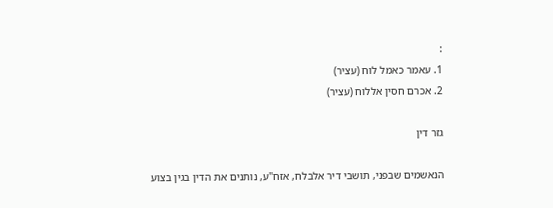:
1. עאמר כאמל לוח (עציר)
2. אכרם חסין אללוח (עציר)

גזר דין

הנאשמים שבפני, תושבי דיר אלבלח, אזח"ע, נותנים את הדין בגין בצוע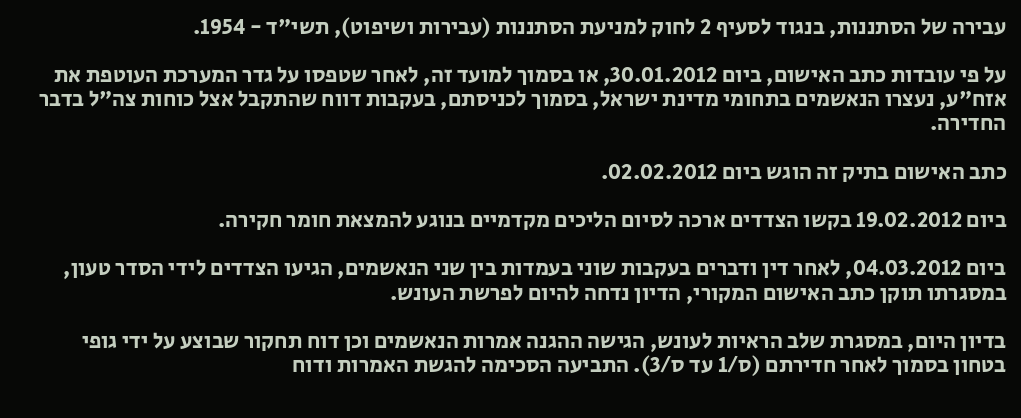עבירה של הסתננות, בנגוד לסעיף 2 לחוק למניעת הסתננות (עבירות ושיפוט), תשי"ד - 1954.

על פי עובדות כתב האישום, ביום 30.01.2012, או בסמוך למועד זה, לאחר שטפסו על גדר המערכת העוטפת את אזח"ע, נעצרו הנאשמים בתחומי מדינת ישראל, בסמוך לכניסתם, בעקבות דווח שהתקבל אצל כוחות צה"ל בדבר החדירה.

כתב האישום בתיק זה הוגש ביום 02.02.2012.

ביום 19.02.2012 בקשו הצדדים ארכה לסיום הליכים מקדמיים בנוגע להמצאת חומר חקירה.

ביום 04.03.2012, לאחר דין ודברים בעקבות שוני בעמדות בין שני הנאשמים, הגיעו הצדדים לידי הסדר טעון, במסגרתו תוקן כתב האישום המקורי, הדיון נדחה להיום לפרשת העונש.

בדיון היום, במסגרת שלב הראיות לעונש, הגישה ההגנה אמרות הנאשמים וכן דוח תחקור שבוצע על ידי גופי בטחון בסמוך לאחר חדירתם (ס/1 עד ס/3). התביעה הסכימה להגשת האמרות ודוח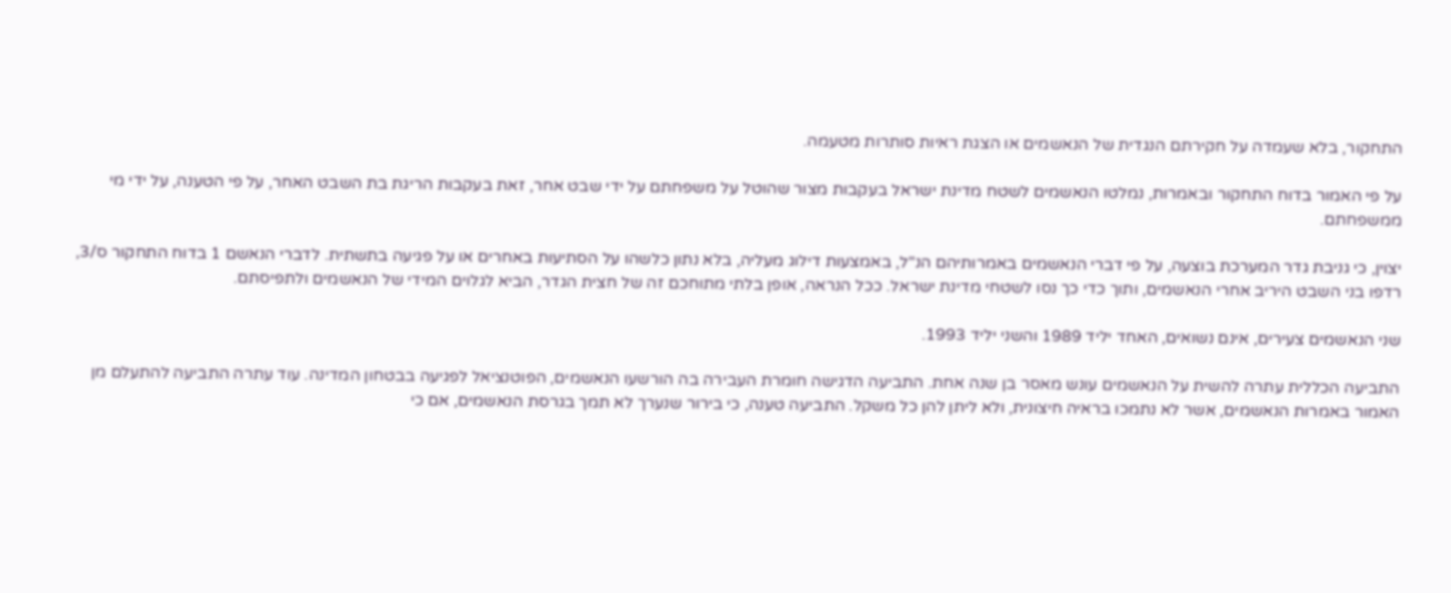התחקור, בלא שעמדה על חקירתם הנגדית של הנאשמים או הצגת ראיות סותרות מטעמה.

על פי האמור בדוח התחקור ובאמרות, נמלטו הנאשמים לשטח מדינת ישראל בעקבות מצור שהוטל על משפחתם על ידי שבט אחר, זאת בעקבות הריגת בת השבט האחר, על פי הטענה, על ידי מי ממשפחתם.

יצוין, כי גניבת גדר המערכת בוצעה, על פי דברי הנאשמים באמרותיהם הנ"ל, באמצעות דילוג מעליה, בלא נתון כלשהו על הסתיעות באחרים או על פגיעה בתשתית. לדברי הנאשם 1 בדוח התחקור ס/3, רדפו בני השבט היריב אחרי הנאשמים, ותוך כדי כך נסו לשטחי מדינת ישראל. ככל הנראה, אופן בלתי מתוחכם זה של חצית הגדר, הביא לגלוים המידי של הנאשמים ולתפיסתם.

שני הנאשמים צעירים, אינם נשואים, האחד יליד 1989 והשני יליד 1993.

התביעה הכללית עתרה להשית על הנאשמים עונש מאסר בן שנה אחת. התביעה הדגישה חומרת העבירה בה הורשעו הנאשמים, הפוטנציאל לפגיעה בבטחון המדינה. עוד עתרה התביעה להתעלם מן האמור באמרות הנאשמים, אשר לא נתמכו בראיה חיצונית, ולא ליתן להן כל משקל. התביעה טענה, כי בירור שנערך לא תמך בגרסת הנאשמים, אם כי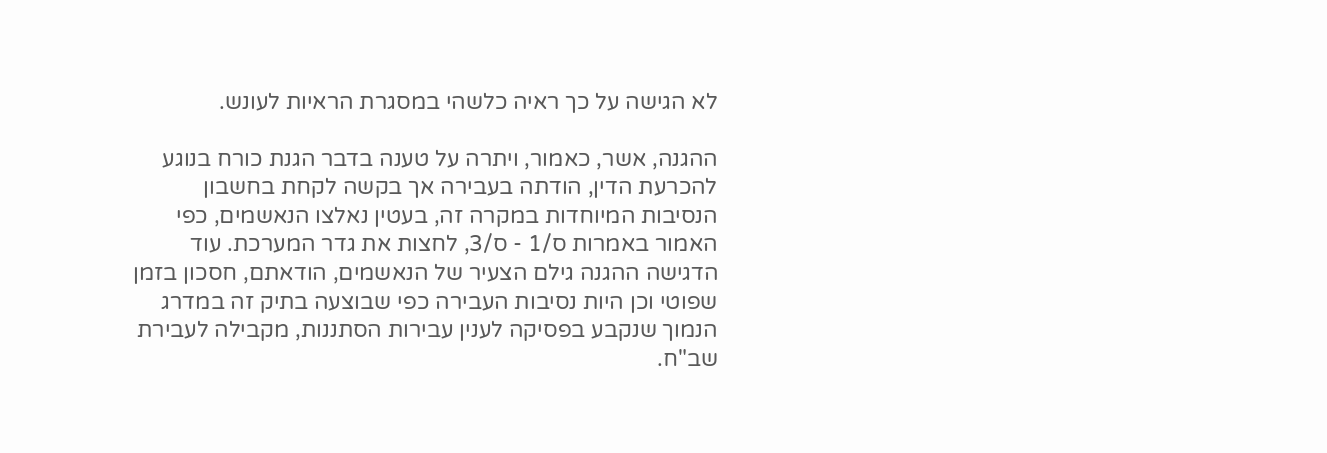לא הגישה על כך ראיה כלשהי במסגרת הראיות לעונש.

ההגנה, אשר, כאמור, ויתרה על טענה בדבר הגנת כורח בנוגע להכרעת הדין, הודתה בעבירה אך בקשה לקחת בחשבון הנסיבות המיוחדות במקרה זה, בעטין נאלצו הנאשמים, כפי האמור באמרות ס/1 - ס/3, לחצות את גדר המערכת. עוד הדגישה ההגנה גילם הצעיר של הנאשמים, הודאתם, חסכון בזמן שפוטי וכן היות נסיבות העבירה כפי שבוצעה בתיק זה במדרג הנמוך שנקבע בפסיקה לענין עבירות הסתננות, מקבילה לעבירת שב"ח.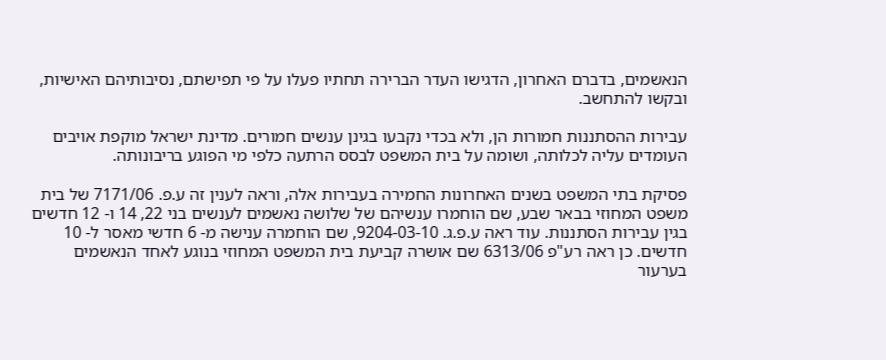הנאשמים, בדברם האחרון, הדגישו העדר הברירה תחתיו פעלו על פי תפישתם, נסיבותיהם האישיות, ובקשו להתחשב.

עבירות ההסתננות חמורות הן, ולא בכדי נקבעו בגינן ענשים חמורים. מדינת ישראל מוקפת אויבים העומדים עליה לכלותה, ושומה על בית המשפט לבסס הרתעה כלפי מי הפוגע בריבונותה.

פסיקת בתי המשפט בשנים האחרונות החמירה בעבירות אלה, וראה לענין זה ע.פ. 7171/06 של בית משפט המחוזי בבאר שבע, שם הוחמרו ענשיהם של שלושה נאשמים לענשים בני 22, 14 ו- 12 חדשים בגין עבירות הסתננות. עוד ראה ע.פ.ג. 9204-03-10, שם הוחמרה ענישה מ- 6 חדשי מאסר ל- 10 חדשים. כן ראה רע"פ 6313/06 שם אושרה קביעת בית המשפט המחוזי בנוגע לאחד הנאשמים בערעור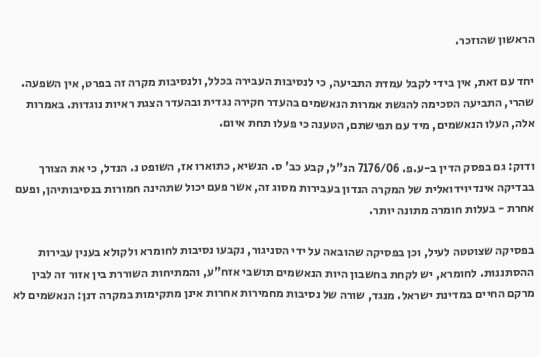הראשון שהוזכר.

יחד עם זאת, אין בידי לקבל עמדת התביעה, כי לנסיבות העבירה בכלל, ולנסיבות מקרה זה בפרט, אין השפעה. שהרי, התביעה הסכימה להגשת אמרות הנאשמים בהעדר חקירה נגדית ובהעדר הצגת ראיות נוגדות. באמרות אלה, העלו הנאשמים, מיד עם תפישתם, הטענה כי פעלו תחת איום.

ודוק: גם בפסק הדין ב-ע.פ. 7176/06 הנ"ל, קבע כב' ס. הנשיא, כתוארו אז, השופט נ. הנדל, כי את הצורך בבדיקה אינדיוידואלית של המקרה הנדון בעבירות מסוג זה, אשר פעם יכול שתהינה חמורות בנסיבותיהן, ופעם אחרת - בעלות חומרה מתונה יותר.

בפסיקה שצוטטה לעיל, וכן בפסיקה שהובאה על ידי הסניגור, נקבעו נסיבות לחומרא ולקולא בענין עבירות ההסתננות. לחומרא, יש לקחת בחשבון היות הנאשמים תושבי אזח"ע, והמתיחות השוררת בין אזור זה לבין מרקם החיים במדינת ישראל. מנגד, שורה של נסיבות מחמירות אחרות אינן מתקימות במקרה דנן: הנאשמים לא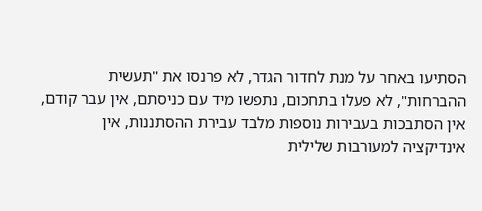הסתיעו באחר על מנת לחדור הגדר, לא פרנסו את "תעשית ההברחות", לא פעלו בתחכום, נתפשו מיד עם כניסתם, אין עבר קודם, אין הסתבכות בעבירות נוספות מלבד עבירת ההסתננות, אין אינדיקציה למעורבות שלילית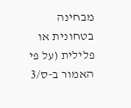מבחינה בטחונית או פלילית (על פי האמור ב-ס/3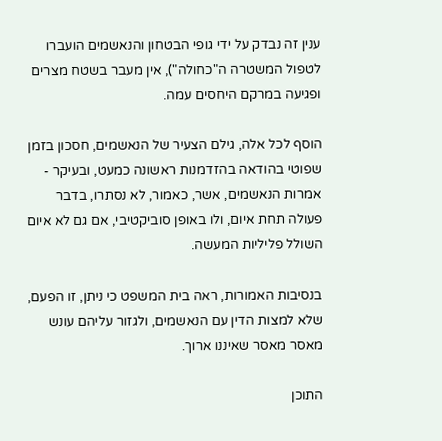ענין זה נבדק על ידי גופי הבטחון והנאשמים הועברו לטפול המשטרה ה"כחולה"), אין מעבר בשטח מצרים ופגיעה במרקם היחסים עמה.

הוסף לכל אלה, גילם הצעיר של הנאשמים, חסכון בזמן שפוטי בהודאה בהזדמנות ראשונה כמעט, ובעיקר - אמרות הנאשמים, אשר, כאמור, לא נסתרו, בדבר פעולה תחת איום, ולו באופן סוביקטיבי, אם גם לא איום השולל פליליות המעשה.

בנסיבות האמורות, ראה בית המשפט כי ניתן, זו הפעם, שלא למצות הדין עם הנאשמים, ולגזור עליהם עונש מאסר מאסר שאיננו ארוך.

התוכן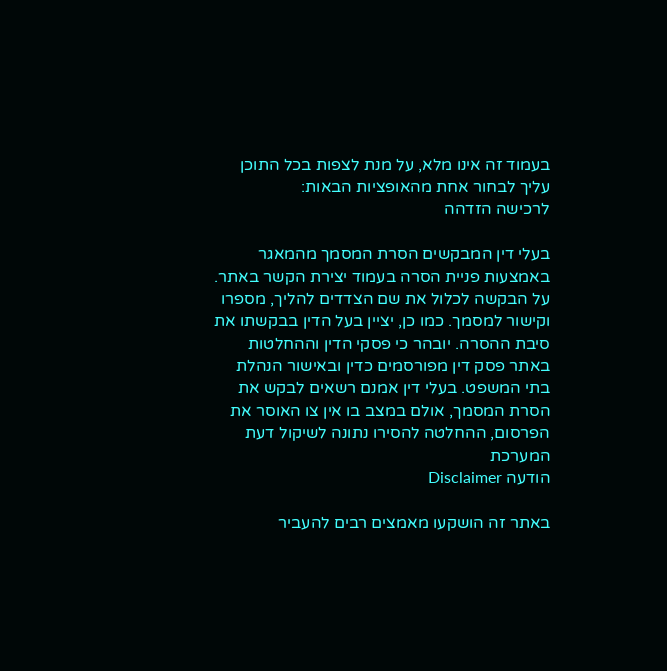בעמוד זה אינו מלא, על מנת לצפות בכל התוכן עליך לבחור אחת מהאופציות הבאות:
לרכישה הזדהה

בעלי דין המבקשים הסרת המסמך מהמאגר באמצעות פניית הסרה בעמוד יצירת הקשר באתר. על הבקשה לכלול את שם הצדדים להליך, מספרו וקישור למסמך. כמו כן, יציין בעל הדין בבקשתו את סיבת ההסרה. יובהר כי פסקי הדין וההחלטות באתר פסק דין מפורסמים כדין ובאישור הנהלת בתי המשפט. בעלי דין אמנם רשאים לבקש את הסרת המסמך, אולם במצב בו אין צו האוסר את הפרסום, ההחלטה להסירו נתונה לשיקול דעת המערכת
הודעה Disclaimer

באתר זה הושקעו מאמצים רבים להעביר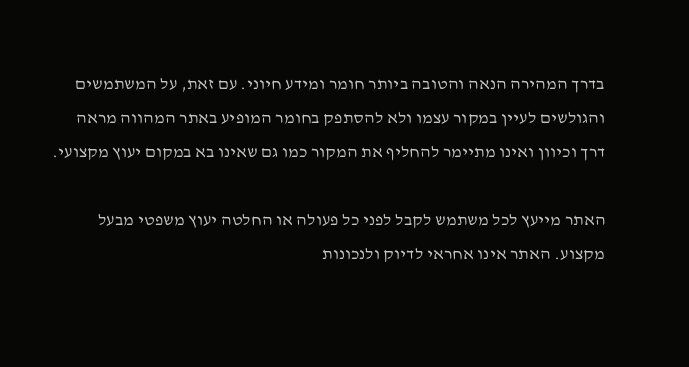בדרך המהירה הנאה והטובה ביותר חומר ומידע חיוני. עם זאת, על המשתמשים והגולשים לעיין במקור עצמו ולא להסתפק בחומר המופיע באתר המהווה מראה דרך וכיוון ואינו מתיימר להחליף את המקור כמו גם שאינו בא במקום יעוץ מקצועי.

האתר מייעץ לכל משתמש לקבל לפני כל פעולה או החלטה יעוץ משפטי מבעל מקצוע. האתר אינו אחראי לדיוק ולנכונות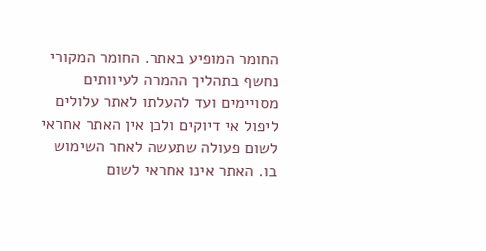החומר המופיע באתר. החומר המקורי נחשף בתהליך ההמרה לעיוותים מסויימים ועד להעלתו לאתר עלולים ליפול אי דיוקים ולכן אין האתר אחראי לשום פעולה שתעשה לאחר השימוש בו. האתר אינו אחראי לשום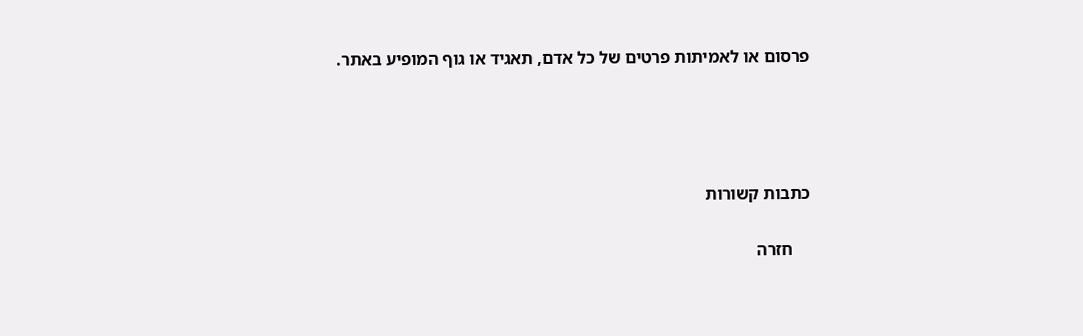פרסום או לאמיתות פרטים של כל אדם, תאגיד או גוף המופיע באתר.




כתבות קשורות

    חזרה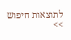לתוצאות חיפוש >>